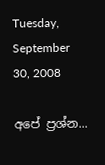Tuesday, September 30, 2008

අපේ ප්‍රශ්න...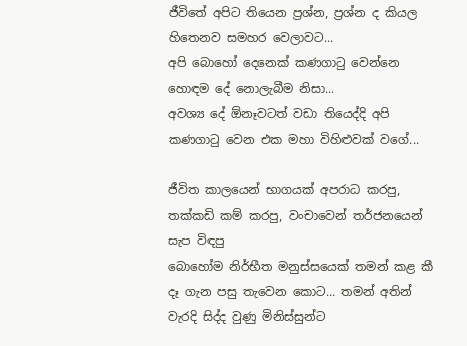ජීවිතේ අපිට තියෙන ප්‍රශ්න, ප්‍රශ්න ද කියල හිතෙනව සමහර වෙලාවට...
අපි බොහෝ දෙනෙක් කණගාටු වෙන්නෙ හොඳම දේ නොලැබීම නිසා...
අවශ්‍ය දේ ඕනෑවටත් වඩා තියෙද්දි අපි කණගාටු වෙන එක මහා විහිළුවක් වගේ...

ජීවිත කාලයෙන් භාගයක් අපරාධ කරපු, තක්කඩි කම් කරපු, වංචාවෙන් තර්ජනයෙන් සැප විඳපු
බොහෝම නිර්භීත මනුස්සයෙක් තමන් කළ කී දෑ ගැන පසු තැවෙන කොට... තමන් අතින් වැරදි සිද්ද වුණු මිනිස්සුන්ට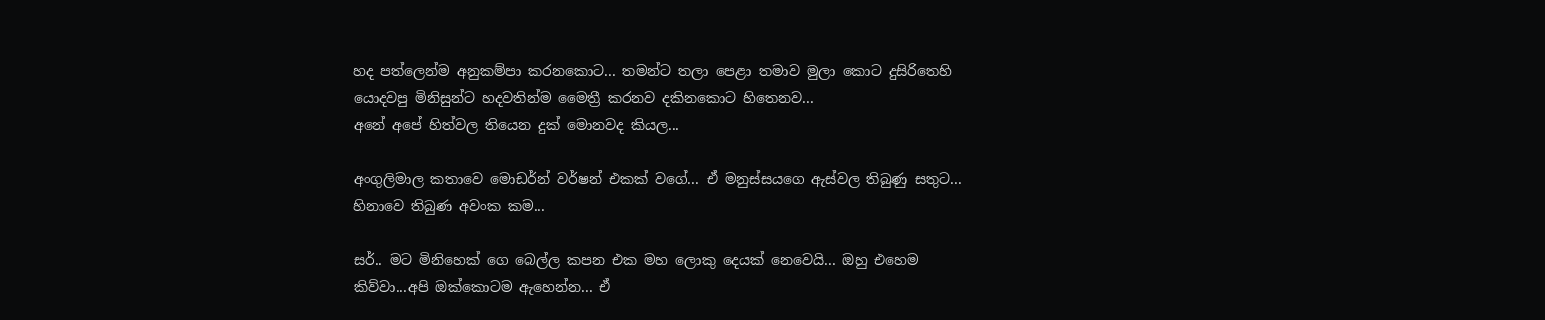හද පත්ලෙන්ම අනුකම්පා කරනකොට... තමන්ට තලා පෙළා තමාව මුලා කොට දුසිරිතෙහි යොදවපු මිනිසුන්ට හදවතින්ම මෛත්‍රී කරනව දකිනකොට හිතෙනව...
අනේ අපේ හිත්වල තියෙන දුක් මොනවද කියල...

අංගුලිමාල කතාවෙ මොඩර්න් වර්ෂන් එකක් වගේ... ඒ මනුස්සයගෙ ඇස්වල තිබුණු සතුට... හිනාවෙ තිබුණ අවංක කම...

සර්.. මට මිනිහෙක් ගෙ බෙල්ල කපන එක මහ ලොකු දෙයක් නෙවෙයි... ඔහු එහෙම කිව්වා...අපි ඔක්කොටම ඇහෙන්න... ඒ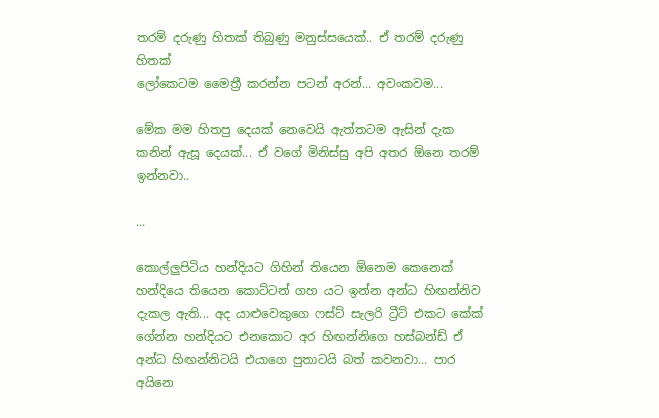තරම් දරුණු හිතක් තිබුණු මනුස්සයෙක්.. ඒ තරම් දරුණු හිතක්
ලෝකෙටම මෛත්‍රී කරන්න පටන් අරන්... අවංකවම...

මේක මම හිතපු දෙයක් නෙවෙයි ඇත්තටම ඇසින් දැක කනින් ඇසූ දෙයක්... ඒ වගේ මිනිස්සු අපි අතර ඕනෙ තරම් ඉන්නවා..

...

කොල්ලුපිටිය හන්දියට ගිහින් තියෙන ඕනෙම කෙනෙක් හන්දියෙ තියෙන කොට්ටන් ගහ යට ඉන්න අන්ධ හිඟන්නිව දැකල ඇති... අද යාළුවෙකුගෙ ෆස්ට් සැලරි ට්‍රීට් එකට කේක් ගේන්න හන්දියට එනකොට අර හිඟන්නිගෙ හස්බන්ඩ් ඒ අන්ධ හිඟන්නිටයි එයාගෙ පුතාටයි බත් කවනවා... පාර අයිනෙ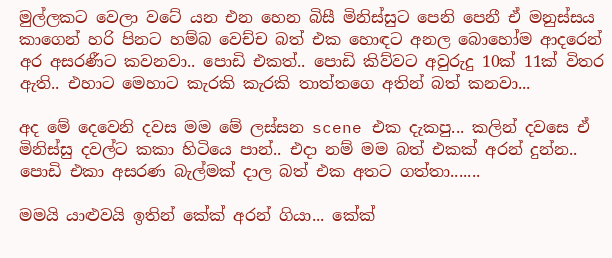මුල්ලකට වෙලා වටේ යන එන හෙන බිසී මිනිස්සුට පෙනි පෙනී ඒ මනුස්සය කාගෙන් හරි පිනට හම්බ වෙච්ච බත් එක හොඳට අනල බොහෝම ආදරෙන් අර අසරණීට කවනවා.. පොඩි එකත්.. පොඩි කිව්වට අවුරුදු 10ක් 11ක් විතර ඇති.. එහාට මෙහාට කැරකි කැරකි තාත්තගෙ අතින් බත් කනවා...

අද මේ දෙවෙනි දවස මම මේ ලස්සන scene එක දැකපු... කලින් දවසෙ ඒ මිනිස්සු දවල්ට කකා හිටියෙ පාන්.. එදා නම් මම බත් එකක් අරන් දුන්න.. පොඩි එකා අසරණ බැල්මක් දාල බත් එක අතට ගත්තා.......

මමයි යාළුවයි ඉතින් කේක් අරන් ගියා... කේක්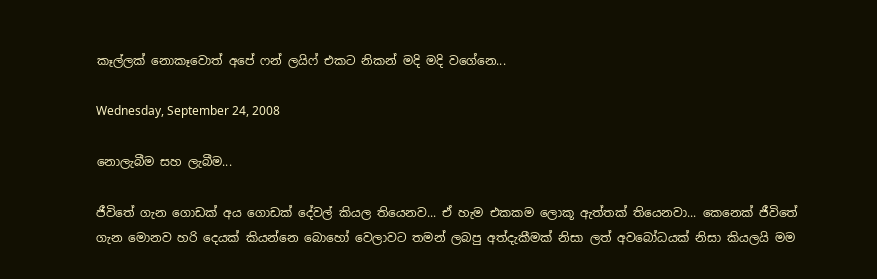කෑල්ලක් නොකෑවොත් අපේ ෆන් ලයිෆ් එකට නිකන් මදි මදි වගේනෙ...

Wednesday, September 24, 2008

නොලැබීම සහ ලැබීම...

ජීවිතේ ගැන ගොඩක් අය ගොඩක් දේවල් කියල තියෙනව... ඒ හැම එකකම ලොකූ ඇත්තක් තියෙනවා... කෙනෙක් ජීවිතේ ගැන මොනව හරි දෙයක් කියන්නෙ බොහෝ වෙලාවට තමන් ලබපු අත්දැකීමක් නිසා ලත් අවබෝධයක් නිසා කියලයි මම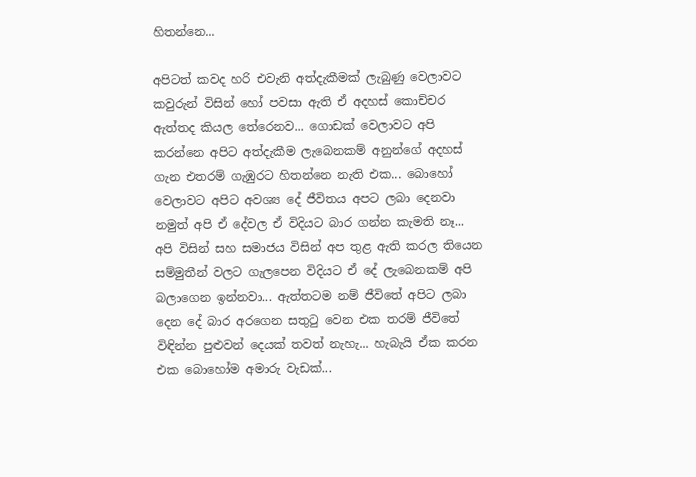හිතන්නෙ...

අපිටත් කවද හරි එවැනි අත්දැකීමක් ලැබුණු වෙලාවට කවුරුන් විසින් හෝ පවසා ඇති ඒ අදහස් කොච්චර ඇත්තද කියල තේරෙනව... ගොඩක් වෙලාවට අපි කරන්නෙ අපිට අත්දැකීම ලැබෙනකම් අනුන්ගේ අදහස් ගැන එතරම් ගැඹුරට හිතන්නෙ නැති එක... බොහෝ වෙලාවට අපිට අවශ්‍ය දේ ජීවිතය අපට ලබා දෙනවා නමුත් අපි ඒ දේවල ඒ විදියට බාර ගන්න කැමති නෑ... අපි විසින් සහ සමාජය විසින් අප තුළ ඇති කරල තියෙන සම්මුතීන් වලට ගැලපෙන විදියට ඒ දේ ලැබෙනකම් අපි බලාගෙන ඉන්නවා... ඇත්තටම නම් ජීවිතේ අපිට ලබා දෙන දේ බාර අරගෙන සතුටු වෙන එක තරම් ජීවිතේ විඳින්න පුළුවන් දෙයක් තවත් නැහැ... හැබැයි ඒක කරන එක බොහෝම අමාරු වැඩක්...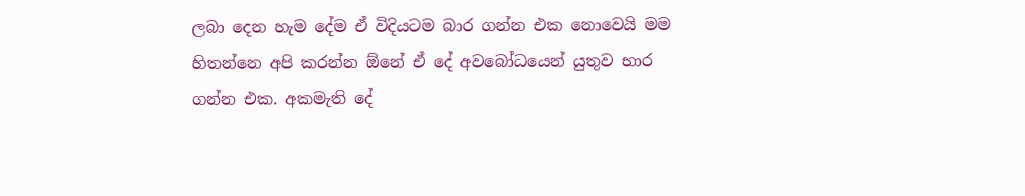ලබා දෙන හැම දේම ඒ විදියටම බාර ගන්න එක නොවෙයි මම හිතන්නෙ අපි කරන්න ඕනේ ඒ දේ අවබෝධයෙන් යුතුව භාර ගන්න එක. අකමැති දේ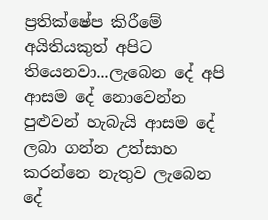ප්‍රතික්ෂේප කිරීමේ අයිතියකුත් අපිට තියෙනවා...ලැබෙන දේ අපි ආසම දේ නොවෙන්න පුළුවන් හැබැයි ආසම දේ ලබා ගන්න උත්සාහ කරන්නෙ නැතුව ලැබෙන දේ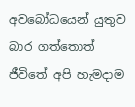අවබෝධයෙන් යුතුව බාර ගත්තොත් ජීවිතේ අපි හැමදාම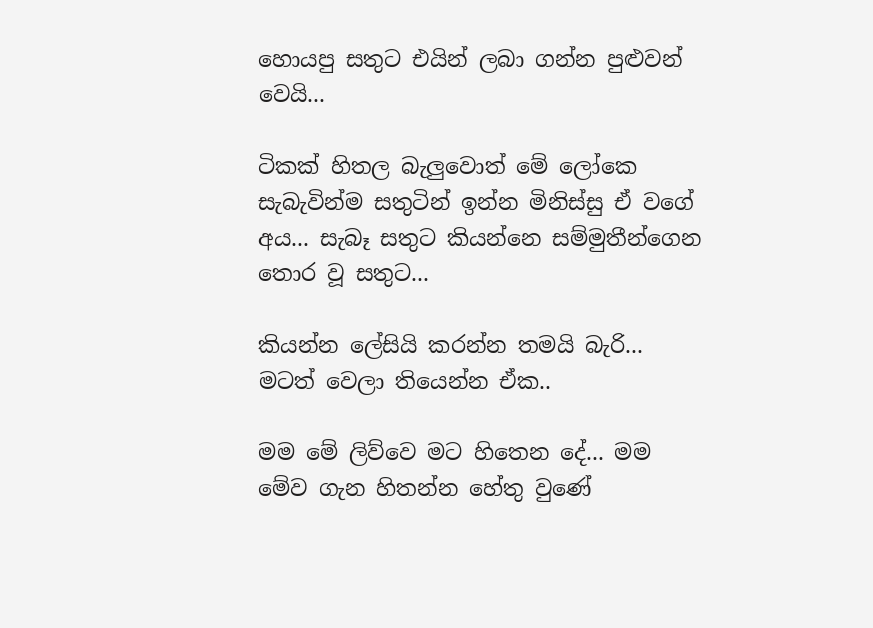හොයපු සතුට එයින් ලබා ගන්න පුළුවන් වෙයි...

ටිකක් හිතල බැලුවොත් මේ ලෝකෙ සැබැවින්ම සතුටින් ඉන්න මිනිස්සු ඒ වගේ අය... සැබෑ සතුට කියන්නෙ සම්මුතීන්ගෙන තොර වූ සතුට...

කියන්න ලේසියි කරන්න තමයි බැරි... මටත් වෙලා තියෙන්න ඒක..

මම මේ ලිව්වෙ මට හිතෙන දේ... මම මේව ගැන හිතන්න හේතු වුණේ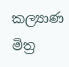කල්‍යාණ මිත්‍ර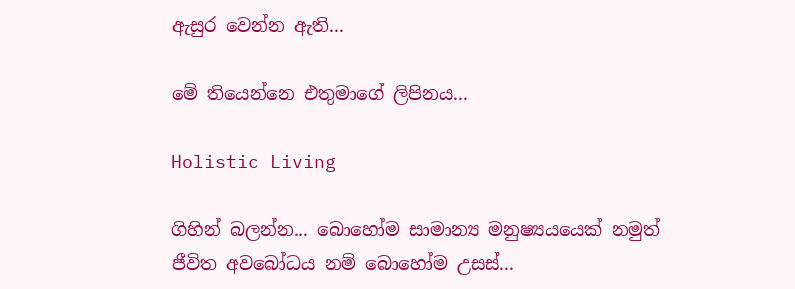ඇසුර වෙන්න ඇති...

මේ තියෙන්නෙ එතුමාගේ ලිපිනය...

Holistic Living

ගිහින් බලන්න... බොහෝම සාමාන්‍ය මනුෂ්‍යයයෙක් නමුත් ජීවිත අවබෝධය නම් බොහෝම උසස්...